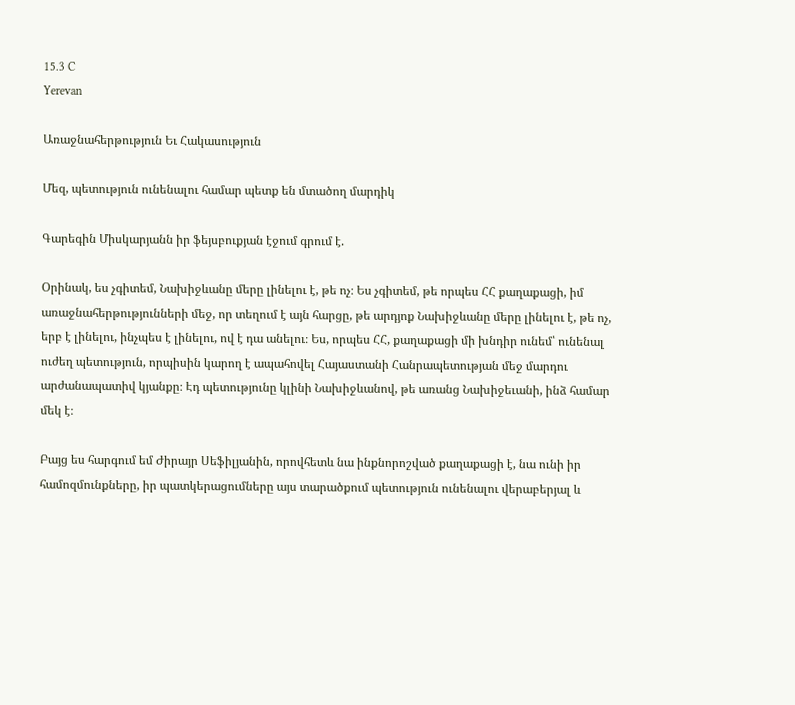15.3 C
Yerevan

Առաջնահերթություն Եւ Հակասություն

Մեզ, պետություն ունենալու համար պետք են մտածող մարդիկ

Գարեգին Միսկարյանն իր ֆեյսբուքյան էջում գրում է.

Օրինակ, ես չգիտեմ, Նախիջևանը մերը լինելու է, թե ոչ։ Ես չգիտեմ, թե որպես ՀՀ քաղաքացի, իմ առաջնահերթությունների մեջ, որ տեղում է այն հարցը, թե արդյոք Նախիջևանը մերը լինելու է, թե ոչ, երբ է լինելու, ինչպես է լինելու, ով է դա անելու։ Ես, որպես ՀՀ, քաղաքացի մի խնդիր ունեմ՝ ունենալ ուժեղ պետություն, որպիսին կարող է ապահովել Հայաստանի Հանրապետության մեջ մարդու արժանապատիվ կյանքը։ Էդ պետությունը կլինի Նախիջևանով, թե առանց Նախիջեւանի, ինձ համար մեկ է։

Բայց ես հարգում եմ Ժիրայր Սեֆիլյանին, որովհետև նա ինքնորոշված քաղաքացի է, նա ունի իր համոզմունքները, իր պատկերացումները այս տարածքում պետություն ունենալու վերաբերյալ և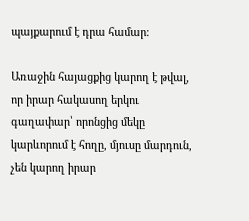պայքարում է դրա համար։

Առաջին հայացքից կարող է թվալ, որ իրար հակասող երկու գաղափար՝ որոնցից մեկը կարևորում է հողը, մյուսը մարդուն, չեն կարող իրար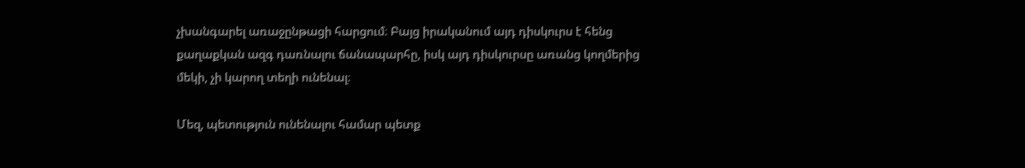չխանգարել առաջընթացի հարցում։ Բայց իրականում այդ դիսկուրս է հենց քաղաքկան ազգ դառնալու ճանապարհը, իսկ այդ դիսկուրսը առանց կողմերից մեկի, չի կարող տեղի ունենալ։

Մեզ, պետություն ունենալու համար պետք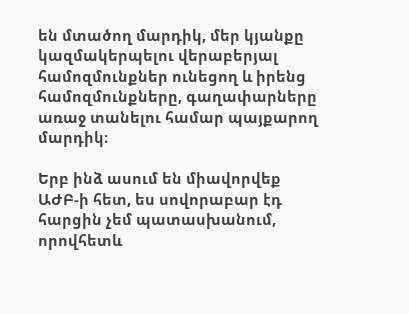են մտածող մարդիկ, մեր կյանքը կազմակերպելու վերաբերյալ համոզմունքներ ունեցող և իրենց համոզմունքները, գաղափարները առաջ տանելու համար պայքարող մարդիկ։

Երբ ինձ ասում են միավորվեք ԱԺԲ‑ի հետ, ես սովորաբար էդ հարցին չեմ պատասխանում, որովհետև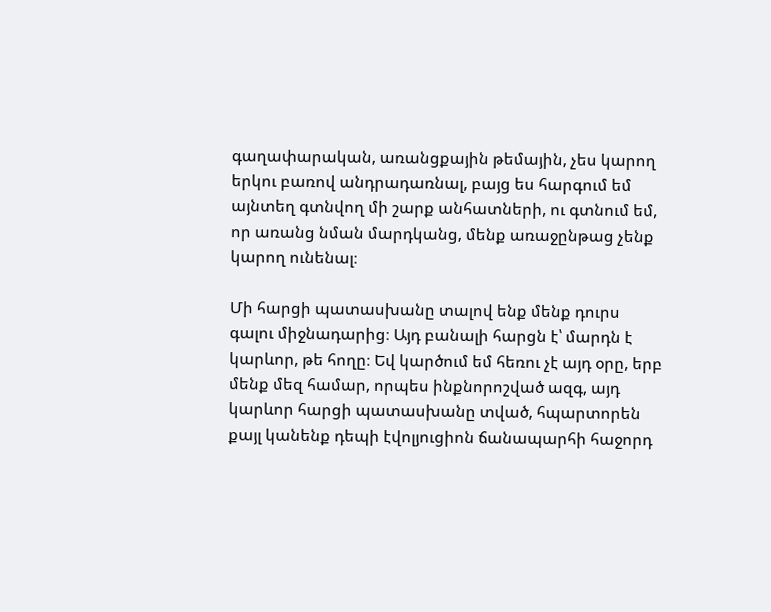գաղափարական, առանցքային թեմային, չես կարող երկու բառով անդրադառնալ, բայց ես հարգում եմ այնտեղ գտնվող մի շարք անհատների, ու գտնում եմ, որ առանց նման մարդկանց, մենք առաջընթաց չենք կարող ունենալ։

Մի հարցի պատասխանը տալով ենք մենք դուրս գալու միջնադարից։ Այդ բանալի հարցն է՝ մարդն է կարևոր, թե հողը։ Եվ կարծում եմ հեռու չէ այդ օրը, երբ մենք մեզ համար, որպես ինքնորոշված ազգ, այդ կարևոր հարցի պատասխանը տված, հպարտորեն քայլ կանենք դեպի էվոլյուցիոն ճանապարհի հաջորդ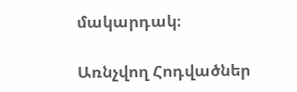մակարդակ։

Առնչվող Հոդվածներ